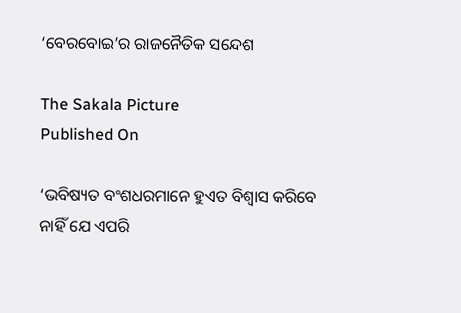‘ବେରବୋଇ’ର ରାଜନୈତିକ ସନ୍ଦେଶ

The Sakala Picture
Published On

‘ଭବିଷ୍ୟତ ବଂଶଧରମାନେ ହୁଏତ ବିଶ୍ୱାସ କରିବେ ନାହିଁ ଯେ ଏପରି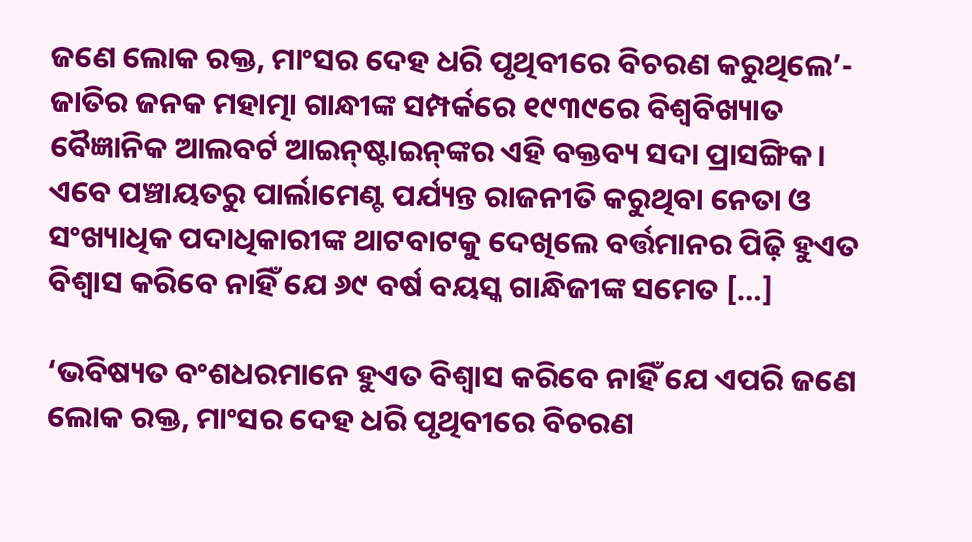ଜଣେ ଲୋକ ରକ୍ତ, ମାଂସର ଦେହ ଧରି ପୃଥିବୀରେ ବିଚରଣ କରୁଥିଲେ’- ଜାତିର ଜନକ ମହାତ୍ମା ଗାନ୍ଧୀଙ୍କ ସମ୍ପର୍କରେ ୧୯୩୯ରେ ବିଶ୍ୱବିଖ୍ୟାତ ବୈଜ୍ଞାନିକ ଆଲବର୍ଟ ଆଇନ୍‌‌ଷ୍ଟାଇନ୍‌‌ଙ୍କର ଏହି ବକ୍ତବ୍ୟ ସଦା ପ୍ରାସଙ୍ଗିକ। ଏବେ ପଞ୍ଚାୟତରୁ ପାର୍ଲାମେଣ୍ଟ ପର୍ଯ୍ୟନ୍ତ ରାଜନୀତି କରୁଥିବା ନେତା ଓ ସଂଖ୍ୟାଧିକ ପଦାଧିକାରୀଙ୍କ ଥାଟବାଟକୁ ଦେଖିଲେ ବର୍ତ୍ତମାନର ପିଢ଼ି ହୁଏତ ବିଶ୍ୱାସ କରିବେ ନାହିଁ ଯେ ୬୯ ବର୍ଷ ବୟସ୍କ ଗାନ୍ଧିଜୀଙ୍କ ସମେତ […]

‘ଭବିଷ୍ୟତ ବଂଶଧରମାନେ ହୁଏତ ବିଶ୍ୱାସ କରିବେ ନାହିଁ ଯେ ଏପରି ଜଣେ ଲୋକ ରକ୍ତ, ମାଂସର ଦେହ ଧରି ପୃଥିବୀରେ ବିଚରଣ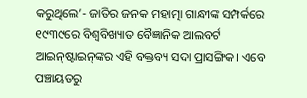କରୁଥିଲେ’- ଜାତିର ଜନକ ମହାତ୍ମା ଗାନ୍ଧୀଙ୍କ ସମ୍ପର୍କରେ ୧୯୩୯ରେ ବିଶ୍ୱବିଖ୍ୟାତ ବୈଜ୍ଞାନିକ ଆଲବର୍ଟ ଆଇନ୍‌‌ଷ୍ଟାଇନ୍‌‌ଙ୍କର ଏହି ବକ୍ତବ୍ୟ ସଦା ପ୍ରାସଙ୍ଗିକ। ଏବେ ପଞ୍ଚାୟତରୁ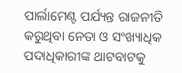ପାର୍ଲାମେଣ୍ଟ ପର୍ଯ୍ୟନ୍ତ ରାଜନୀତି କରୁଥିବା ନେତା ଓ ସଂଖ୍ୟାଧିକ ପଦାଧିକାରୀଙ୍କ ଥାଟବାଟକୁ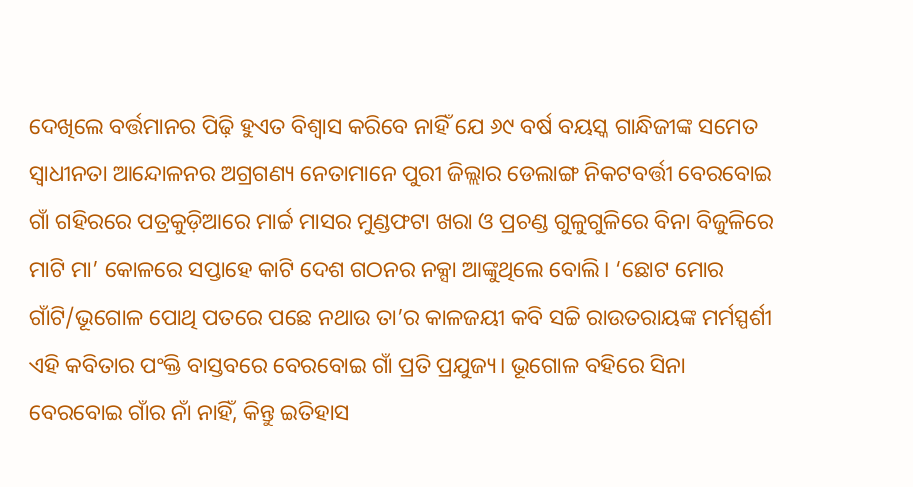ଦେଖିଲେ ବର୍ତ୍ତମାନର ପିଢ଼ି ହୁଏତ ବିଶ୍ୱାସ କରିବେ ନାହିଁ ଯେ ୬୯ ବର୍ଷ ବୟସ୍କ ଗାନ୍ଧିଜୀଙ୍କ ସମେତ ସ୍ୱାଧୀନତା ଆନ୍ଦୋଳନର ଅଗ୍ରଗଣ୍ୟ ନେତାମାନେ ପୁରୀ ଜିଲ୍ଲାର ଡେଲାଙ୍ଗ ନିକଟବର୍ତ୍ତୀ ବେରବୋଇ ଗାଁ ଗହିରରେ ପତ୍ରକୁଡ଼ିଆରେ ମାର୍ଚ୍ଚ ମାସର ମୁଣ୍ଡଫଟା ଖରା ଓ ପ୍ରଚଣ୍ଡ ଗୁଳୁଗୁଳିରେ ବିନା ବିଜୁଳିରେ ମାଟି ମା’ କୋଳରେ ସପ୍ତାହେ କାଟି ଦେଶ ଗଠନର ନକ୍ସା ଆଙ୍କୁଥିଲେ ବୋଲି। ‘ଛୋଟ ମୋର ଗାଁଟି/ଭୂଗୋଳ ପୋଥି ପତରେ ପଛେ ନଥାଉ ତା’ର କାଳଜୟୀ କବି ସଚ୍ଚି ରାଉତରାୟଙ୍କ ମର୍ମସ୍ପର୍ଶୀ ଏହି କବିତାର ପଂକ୍ତି ବାସ୍ତବରେ ବେରବୋଇ ଗାଁ ପ୍ରତି ପ୍ରଯୁଜ୍ୟ। ଭୂଗୋଳ ବହିରେ ସିନା ବେରବୋଇ ଗାଁର ନାଁ ନାହିଁ, କିନ୍ତୁ ଇତିହାସ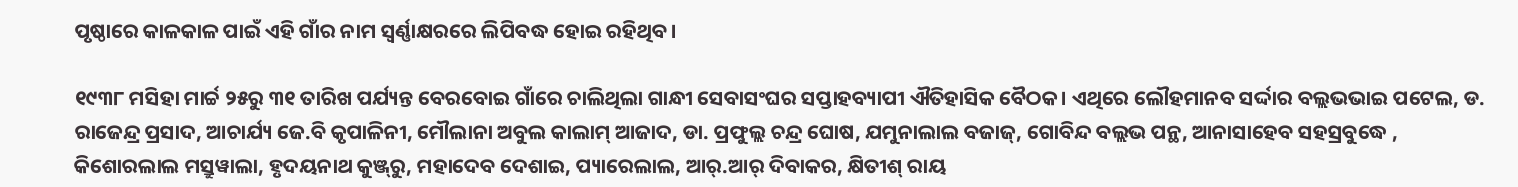ପୃଷ୍ଠାରେ କାଳକାଳ ପାଇଁ ଏହି ଗାଁର ନାମ ସ୍ୱର୍ଣ୍ଣାକ୍ଷରରେ ଲିପିବଦ୍ଧ ହୋଇ ରହିଥିବ।

୧୯୩୮ ମସିହା ମାର୍ଚ୍ଚ ୨୫ରୁ ୩୧ ତାରିଖ ପର୍ଯ୍ୟନ୍ତ ବେରବୋଇ ଗାଁରେ ଚାଲିଥିଲା ଗାନ୍ଧୀ ସେବାସଂଘର ସପ୍ତାହବ୍ୟାପୀ ଐତିହାସିକ ବୈଠକ। ଏଥିରେ ଲୌହମାନବ ସର୍ଦ୍ଦାର ବଲ୍ଲଭଭାଇ ପଟେଲ, ଡ. ରାଜେନ୍ଦ୍ର ପ୍ରସାଦ, ଆଚାର୍ଯ୍ୟ ଜେ.ବି କୃପାଳିନୀ, ମୌଲାନା ଅବୁଲ କାଲାମ୍‌‌ ଆଜାଦ, ଡା. ପ୍ରଫୁଲ୍ଲ ଚନ୍ଦ୍ର ଘୋଷ, ଯମୁନାଲାଲ ବଜାଜ୍‌‌, ଗୋବିନ୍ଦ ବଲ୍ଲଭ ପନ୍ଥ, ଆନାସାହେବ ସହସ୍ରବୁଦ୍ଧେ , କିଶୋରଲାଲ ମସ୍ରୁୱାଲା, ହୃଦୟନାଥ କୁଞ୍ଜ୍‌‌ରୁ, ମହାଦେବ ଦେଶାଇ, ପ୍ୟାରେଲାଲ, ଆର୍‌‌.ଆର୍‌‌ ଦିବାକର, କ୍ଷିତୀଶ୍‌‌ ରାୟ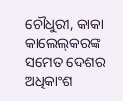ଚୌଧୁରୀ, କାକା କାଲେଲ୍‌‌କରଙ୍କ ସମେତ ଦେଶର ଅଧିକାଂଶ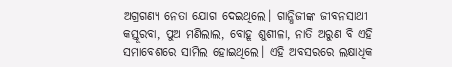ଅଗ୍ରଗଣ୍ୟ ନେତା ଯୋଗ ଦେଇଥିଲେ। ଗାନ୍ଧିଜୀଙ୍କ ଜୀବନସାଥୀ କସ୍ତୂରବା, ପୁଅ ମଣିଲାଲ, ବୋହୂ ଶୁଶୀଳା, ନାତି ଅରୁଣ ବି ଏହି ସମାବେଶରେ ସାମିଲ ହୋଇଥିଲେ। ଏହି ଅବସରରେ ଲକ୍ଷାଧିକ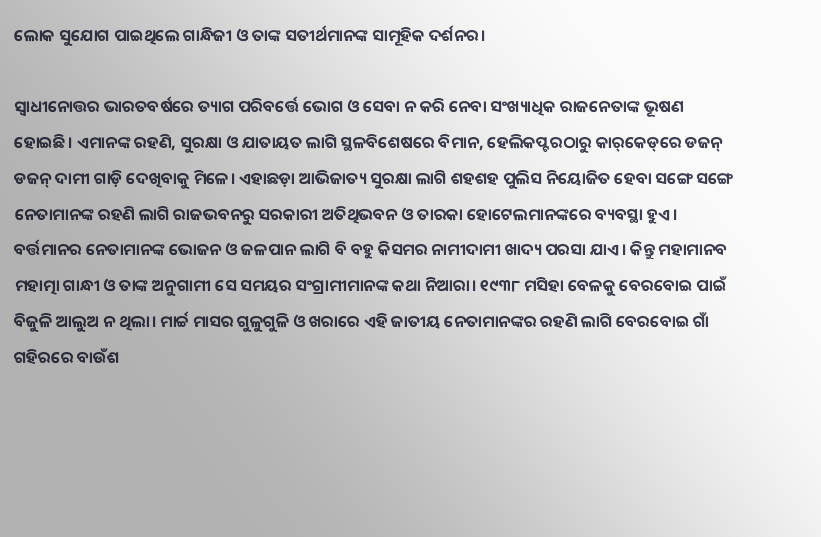ଲୋକ ସୁଯୋଗ ପାଇଥିଲେ ଗାନ୍ଧିଜୀ ଓ ତାଙ୍କ ସତୀର୍ଥମାନଙ୍କ ସାମୂହିକ ଦର୍ଶନର।

ସ୍ୱାଧୀନୋତ୍ତର ଭାରତବର୍ଷରେ ତ୍ୟାଗ ପରିବର୍ତ୍ତେ ଭୋଗ ଓ ସେବା ନ କରି ନେବା ସଂଖ୍ୟାଧିକ ରାଜନେତାଙ୍କ ଭୂଷଣ ହୋଇଛି। ଏମାନଙ୍କ ରହଣି, ସୁରକ୍ଷା ଓ ଯାତାୟତ ଲାଗି ସ୍ଥଳବିଶେଷରେ ବିମାନ, ହେଲିକପ୍ଟରଠାରୁ କାର୍‌‌କେଡ୍‌‌ରେ ଡଜନ୍‌‌ ଡଜନ୍‌‌ ଦାମୀ ଗାଡ଼ି ଦେଖିବାକୁ ମିଳେ। ଏହାଛଡ଼ା ଆଭିଜାତ୍ୟ ସୁରକ୍ଷା ଲାଗି ଶହଶହ ପୁଲିସ ନିୟୋଜିତ ହେବା ସଙ୍ଗେ ସଙ୍ଗେ ନେତାମାନଙ୍କ ରହଣି ଲାଗି ରାଜଭବନରୁ ସରକାରୀ ଅତିଥିଭବନ ଓ ତାରକା ହୋଟେଲମାନଙ୍କରେ ବ୍ୟବସ୍ଥା ହୁଏ। ବର୍ତ୍ତମାନର ନେତାମାନଙ୍କ ଭୋଜନ ଓ ଜଳପାନ ଲାଗି ବି ବହୁ କିସମର ନାମୀଦାମୀ ଖାଦ୍ୟ ପରସା ଯାଏ। କିନ୍ତୁ ମହାମାନବ ମହାତ୍ମା ଗାନ୍ଧୀ ଓ ତାଙ୍କ ଅନୁଗାମୀ ସେ ସମୟର ସଂଗ୍ରାମୀମାନଙ୍କ କଥା ନିଆରା। ୧୯୩୮ ମସିହା ବେଳକୁ ବେରବୋଇ ପାଇଁ ବିଜୁଳି ଆଲୁଅ ନ ଥିଲା। ମାର୍ଚ୍ଚ ମାସର ଗୁଳୁଗୁଳି ଓ ଖରାରେ ଏହି ଜାତୀୟ ନେତାମାନଙ୍କର ରହଣି ଲାଗି ବେରବୋଇ ଗାଁ ଗହିରରେ ବାଉଁଶ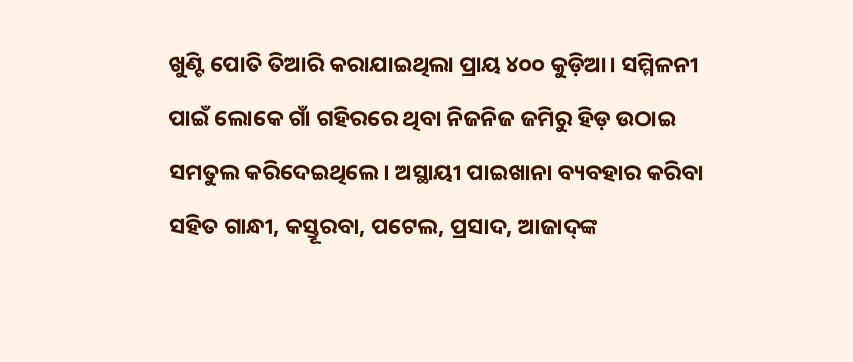ଖୁଣ୍ଟି ପୋତି ତିଆରି କରାଯାଇଥିଲା ପ୍ରାୟ ୪୦୦ କୁଡ଼ିଆ। ସମ୍ମିଳନୀ ପାଇଁ ଲୋକେ ଗାଁ ଗହିରରେ ଥିବା ନିଜନିଜ ଜମିରୁ ହିଡ଼ ଉଠାଇ ସମତୁଲ କରିଦେଇଥିଲେ। ଅସ୍ଥାୟୀ ପାଇଖାନା ବ୍ୟବହାର କରିବା ସହିତ ଗାନ୍ଧୀ, କସ୍ତୂରବା, ପଟେଲ, ପ୍ରସାଦ, ଆଜାଦ୍‌‌ଙ୍କ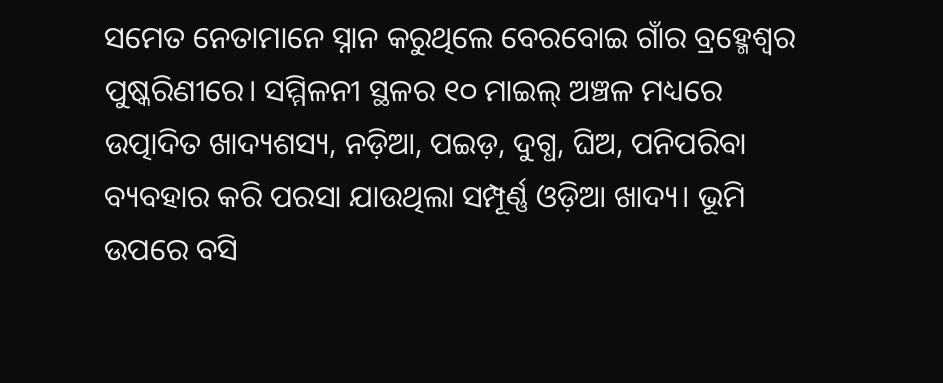ସମେତ ନେତାମାନେ ସ୍ନାନ କରୁଥିଲେ ବେରବୋଇ ଗାଁର ବ୍ରହ୍ମେଶ୍ୱର ପୁଷ୍କରିଣୀରେ। ସମ୍ମିଳନୀ ସ୍ଥଳର ୧୦ ମାଇଲ୍‌‌ ଅଞ୍ଚଳ ମଧ୍ୟରେ ଉତ୍ପାଦିତ ଖାଦ୍ୟଶସ୍ୟ, ନଡ଼ିଆ, ପଇଡ଼, ଦୁଗ୍ଧ, ଘିଅ, ପନିପରିବା ବ୍ୟବହାର କରି ପରସା ଯାଉଥିଲା ସମ୍ପୂର୍ଣ୍ଣ ଓଡ଼ିଆ ଖାଦ୍ୟ। ଭୂମି ଉପରେ ବସି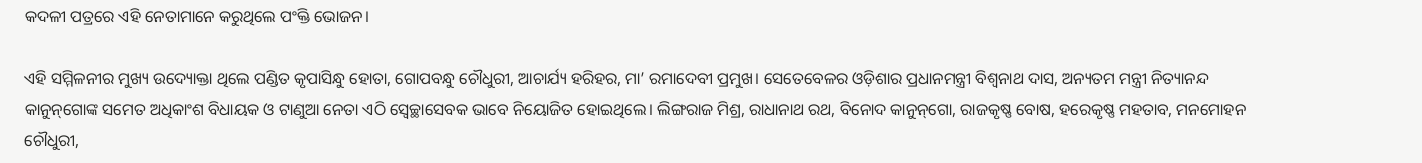କଦଳୀ ପତ୍ରରେ ଏହି ନେତାମାନେ କରୁଥିଲେ ପଂକ୍ତି ଭୋଜନ।

ଏହି ସମ୍ମିଳନୀର ମୁଖ୍ୟ ଉଦ୍ୟୋକ୍ତା ଥିଲେ ପଣ୍ଡିତ କୃପାସିନ୍ଧୁ ହୋତା, ଗୋପବନ୍ଧୁ ଚୌଧୁରୀ, ଆଚାର୍ଯ୍ୟ ହରିହର, ମା’ ରମାଦେବୀ ପ୍ରମୁଖ। ସେତେବେଳର ଓଡ଼ିଶାର ପ୍ରଧାନମନ୍ତ୍ରୀ ବିଶ୍ୱନାଥ ଦାସ, ଅନ୍ୟତମ ମନ୍ତ୍ରୀ ନିତ୍ୟାନନ୍ଦ କାନୁନ୍‌‌ଗୋଙ୍କ ସମେତ ଅଧିକାଂଶ ବିଧାୟକ ଓ ଟାଣୁଆ ନେତା ଏଠି ସ୍ୱେଚ୍ଛାସେବକ ଭାବେ ନିୟୋଜିତ ହୋଇଥିଲେ। ଲିଙ୍ଗରାଜ ମିଶ୍ର, ରାଧାନାଥ ରଥ, ବିନୋଦ କାନୁନ୍‌‌ଗୋ, ରାଜକୃଷ୍ଣ ବୋଷ, ହରେକୃଷ୍ଣ ମହତାବ, ମନମୋହନ ଚୌଧୁରୀ,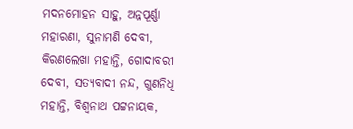ମଦନମୋହନ ସାହୁ, ଅନ୍ନପୂର୍ଣ୍ଣା ମହାରଣା, ସୁନାମଣି ଦେବୀ, କିରଣଲେଖା ମହାନ୍ତି, ଗୋଦାବରୀ ଦେବୀ, ସତ୍ୟବାଦୀ ନନ୍ଦ, ଗୁଣନିଧି ମହାନ୍ତି, ବିଶ୍ୱନାଥ ପଟ୍ଟନାୟକ,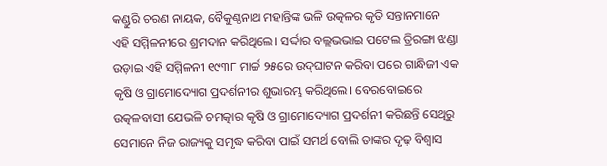କଣ୍ଡୁରି ଚରଣ ନାୟକ, ବୈକୁଣ୍ଠନାଥ ମହାନ୍ତିଙ୍କ ଭଳି ଉତ୍କଳର କୃତି ସନ୍ତାନମାନେ ଏହି ସମ୍ମିଳନୀରେ ଶ୍ରମଦାନ କରିଥିଲେ। ସର୍ଦ୍ଦାର ବଲ୍ଲଭଭାଇ ପଟେଲ ତ୍ରିରଙ୍ଗା ଝଣ୍ଡା ଉଡ଼ାଇ ଏହି ସମ୍ମିଳନୀ ୧୯୩୮ ମାର୍ଚ୍ଚ ୨୫ରେ ଉଦ୍‌‌ଘାଟନ କରିବା ପରେ ଗାନ୍ଧିଜୀ ଏକ କୃଷି ଓ ଗ୍ରାମୋଦ୍ୟୋଗ ପ୍ରଦର୍ଶନୀର ଶୁଭାରମ୍ଭ କରିଥିଲେ। ବେରବୋଇରେ ଉତ୍କଳବାସୀ ଯେଭଳି ଚମତ୍କାର କୃଷି ଓ ଗ୍ରାମୋଦ୍ୟୋଗ ପ୍ରଦର୍ଶନୀ କରିଛନ୍ତି ସେଥିରୁ ସେମାନେ ନିଜ ରାଜ୍ୟକୁ ସମୃଦ୍ଧ କରିବା ପାଇଁ ସମର୍ଥ ବୋଲି ତାଙ୍କର ଦୃଢ଼ ବିଶ୍ୱାସ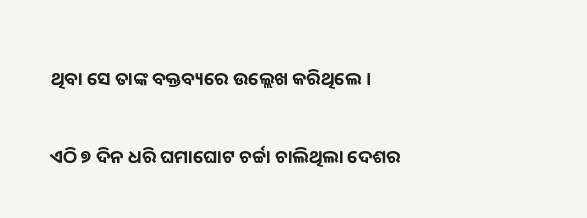ଥିବା ସେ ତାଙ୍କ ବକ୍ତବ୍ୟରେ ଉଲ୍ଲେଖ କରିଥିଲେ।

ଏଠି ୭ ଦିନ ଧରି ଘମାଘୋଟ ଚର୍ଚ୍ଚା ଚାଲିଥିଲା ଦେଶର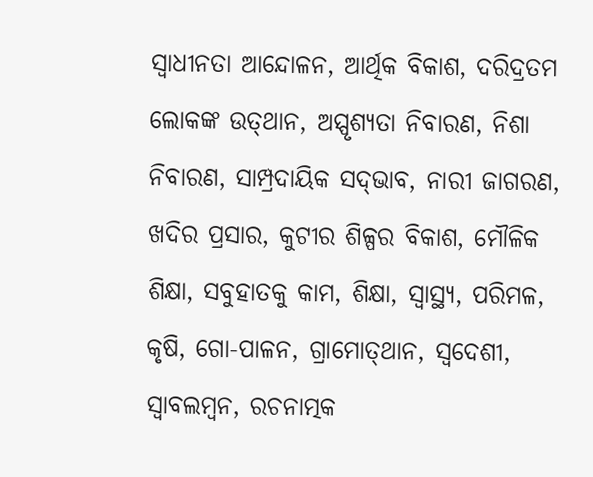ସ୍ୱାଧୀନତା ଆନ୍ଦୋଳନ, ଆର୍ଥିକ ବିକାଶ, ଦରିଦ୍ରତମ ଲୋକଙ୍କ ଉତ୍‌‌ଥାନ, ଅସ୍ପୃଶ୍ୟତା ନିବାରଣ, ନିଶା ନିବାରଣ, ସାମ୍ପ୍ରଦାୟିକ ସଦ୍‌‌ଭାବ, ନାରୀ ଜାଗରଣ, ଖଦିର ପ୍ରସାର, କୁଟୀର ଶିଳ୍ପର ବିକାଶ, ମୌଳିକ ଶିକ୍ଷା, ସବୁହାତକୁ କାମ, ଶିକ୍ଷା, ସ୍ୱାସ୍ଥ୍ୟ, ପରିମଳ, କୃଷି, ଗୋ-ପାଳନ, ଗ୍ରାମୋତ୍‌‌ଥାନ, ସ୍ୱଦେଶୀ, ସ୍ୱାବଲମ୍ବନ, ରଚନାତ୍ମକ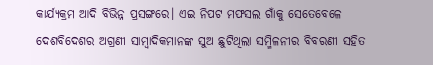କାର୍ଯ୍ୟକ୍ରମ ଆଦି ବିଭିନ୍ନ ପ୍ରସଙ୍ଗରେ। ଏଇ ନିପଟ ମଫସଲ ଗାଁକୁ ସେତେବେଳେ ଦେଶବିଦେଶର ଅଗ୍ରଣୀ ସାମ୍ବାଦିକମାନଙ୍କ ସୁଅ ଛୁଟିଥିଲା ସମ୍ମିଳନୀର ବିବରଣୀ ସହିତ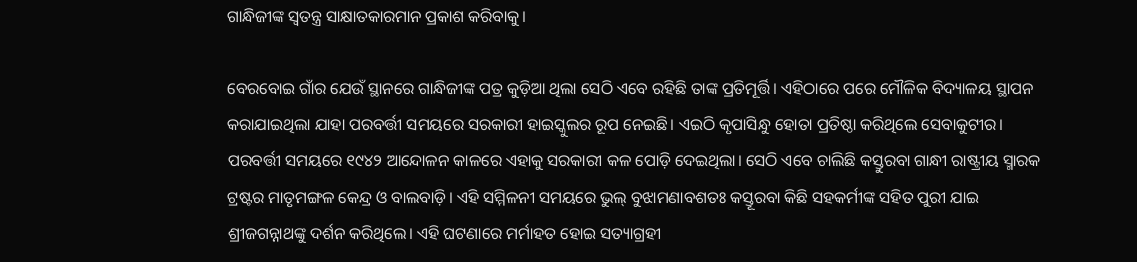ଗାନ୍ଧିଜୀଙ୍କ ସ୍ୱତନ୍ତ୍ର ସାକ୍ଷାତକାରମାନ ପ୍ରକାଶ କରିବାକୁ।

ବେରବୋଇ ଗାଁର ଯେଉଁ ସ୍ଥାନରେ ଗାନ୍ଧିଜୀଙ୍କ ପତ୍ର କୁଡ଼ିଆ ଥିଲା ସେଠି ଏବେ ରହିଛି ତାଙ୍କ ପ୍ରତିମୂର୍ତ୍ତି। ଏହିଠାରେ ପରେ ମୌଳିକ ବିଦ୍ୟାଳୟ ସ୍ଥାପନ କରାଯାଇଥିଲା ଯାହା ପରବର୍ତ୍ତୀ ସମୟରେ ସରକାରୀ ହାଇସ୍କୁଲର ରୂପ ନେଇଛି। ଏଇଠି କୃପାସିନ୍ଧୁ ହୋତା ପ୍ରତିଷ୍ଠା କରିଥିଲେ ସେବାକୁଟୀର। ପରବର୍ତ୍ତୀ ସମୟରେ ୧୯୪୨ ଆନ୍ଦୋଳନ କାଳରେ ଏହାକୁ ସରକାରୀ କଳ ପୋଡ଼ି ଦେଇଥିଲା। ସେଠି ଏବେ ଚାଲିଛି କସ୍ତୁରବା ଗାନ୍ଧୀ ରାଷ୍ଟ୍ରୀୟ ସ୍ମାରକ ଟ୍ରଷ୍ଟର ମାତୃମଙ୍ଗଳ କେନ୍ଦ୍ର ଓ ବାଲବାଡ଼ି। ଏହି ସମ୍ମିଳନୀ ସମୟରେ ଭୁଲ୍‌‌ ବୁଝାମଣାବଶତଃ କସ୍ତୂରବା କିଛି ସହକର୍ମୀଙ୍କ ସହିତ ପୁରୀ ଯାଇ ଶ୍ରୀଜଗନ୍ନାଥଙ୍କୁ ଦର୍ଶନ କରିଥିଲେ। ଏହି ଘଟଣାରେ ମର୍ମାହତ ହୋଇ ସତ୍ୟାଗ୍ରହୀ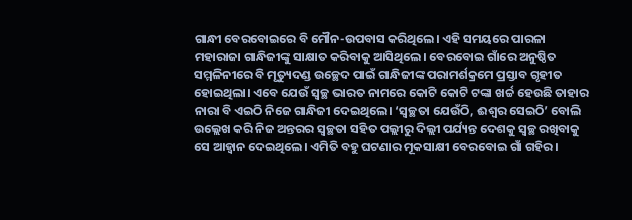ଗାନ୍ଧୀ ବେରବୋଇରେ ବି ମୌନ-ଉପବାସ କରିଥିଲେ। ଏହି ସମୟରେ ପାରଳା ମହାରାଜା ଗାନ୍ଧିଜୀଙ୍କୁ ସାକ୍ଷାତ କରିବାକୁ ଆସିଥିଲେ। ବେରବୋଇ ଗାଁରେ ଅନୁଷ୍ଠିତ ସମ୍ମଳିନୀରେ ବି ମୃତ୍ୟୁଦଣ୍ଡ ଉଚ୍ଛେଦ ପାଇଁ ଗାନ୍ଧିଜୀଙ୍କ ପରାମର୍ଶକ୍ରମେ ପ୍ରସ୍ତାବ ଗୃହୀତ ହୋଇଥିଲା। ଏବେ ଯେଉଁ ସ୍ୱଚ୍ଛ ଭାରତ ନାମରେ କୋଟି କୋଟି ଟଙ୍କା ଖର୍ଚ୍ଚ ହେଉଛି ତାହାର ନାରା ବି ଏଇଠି ନିଜେ ଗାନ୍ଧିଜୀ ଦେଇଥିଲେ। ‘ସ୍ୱଚ୍ଛତା ଯେଉଁଠି, ଈଶ୍ୱର ସେଇଠି’ ବୋଲି ଉଲ୍ଲେଖ କରି ନିଜ ଅନ୍ତରର ସ୍ୱଚ୍ଛତା ସହିତ ପଲ୍ଲୀରୁ ଦିଲ୍ଲୀ ପର୍ଯ୍ୟନ୍ତ ଦେଶକୁ ସ୍ୱଚ୍ଛ ରଖିବାକୁ ସେ ଆହ୍ୱାନ ଦେଇଥିଲେ। ଏମିତି ବହୁ ଘଟଣାର ମୂକସାକ୍ଷୀ ବେରବୋଇ ଗାଁ ଗହିର।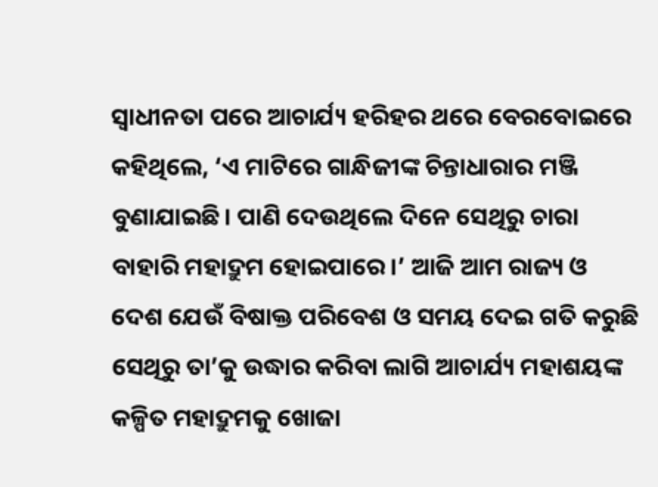ସ୍ୱାଧୀନତା ପରେ ଆଚାର୍ଯ୍ୟ ହରିହର ଥରେ ବେରବୋଇରେ କହିଥିଲେ, ‘ଏ ମାଟିରେ ଗାନ୍ଧିଜୀଙ୍କ ଚିନ୍ତାଧାରାର ମଞ୍ଜି ବୁଣାଯାଇଛି। ପାଣି ଦେଉଥିଲେ ଦିନେ ସେଥିରୁ ଚାରା ବାହାରି ମହାଦ୍ରୁମ ହୋଇପାରେ।’ ଆଜି ଆମ ରାଜ୍ୟ ଓ ଦେଶ ଯେଉଁ ବିଷାକ୍ତ ପରିବେଶ ଓ ସମୟ ଦେଇ ଗତି କରୁଛି ସେଥିରୁ ତା’କୁ ଉଦ୍ଧାର କରିବା ଲାଗି ଆଚାର୍ଯ୍ୟ ମହାଶୟଙ୍କ କଳ୍ପିତ ମହାଦ୍ରୁମକୁ ଖୋଜା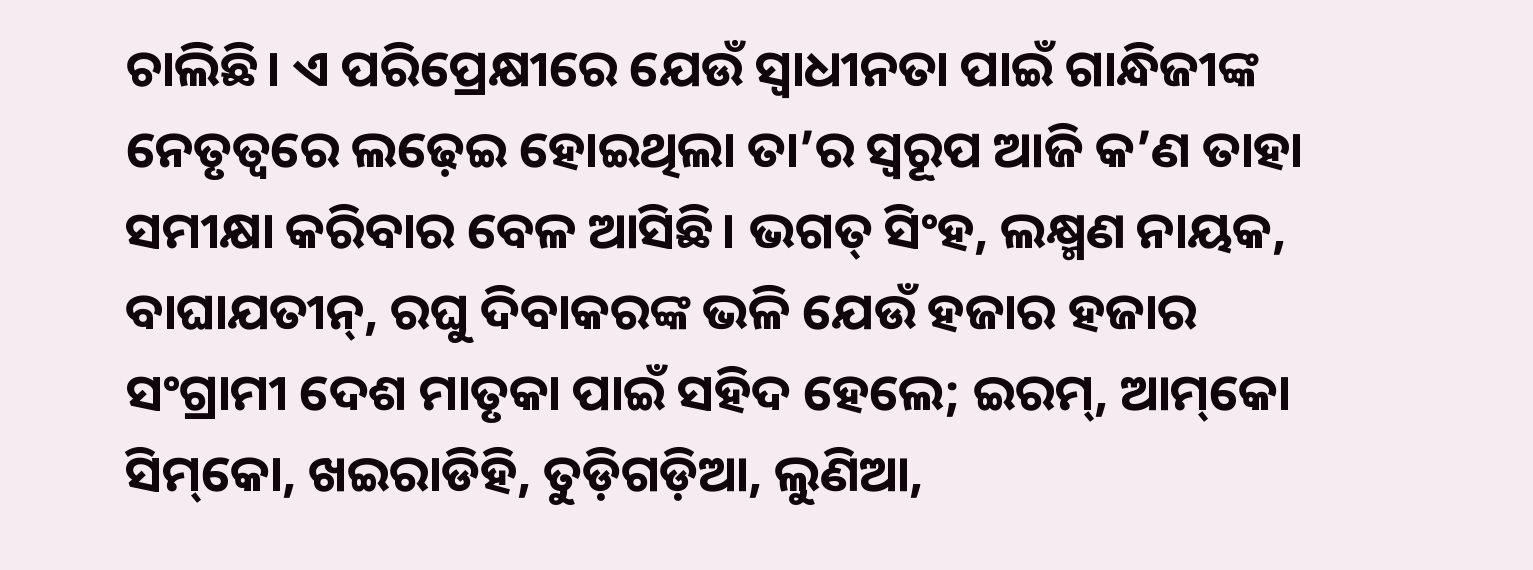ଚାଲିଛି। ଏ ପରିପ୍ରେକ୍ଷୀରେ ଯେଉଁ ସ୍ୱାଧୀନତା ପାଇଁ ଗାନ୍ଧିଜୀଙ୍କ ନେତୃତ୍ୱରେ ଲଢ଼େଇ ହୋଇଥିଲା ତା’ର ସ୍ୱରୂପ ଆଜି କ’ଣ ତାହା ସମୀକ୍ଷା କରିବାର ବେଳ ଆସିଛି। ଭଗତ୍‌‌ ସିଂହ, ଲକ୍ଷ୍ମଣ ନାୟକ, ବାଘାଯତୀନ୍‌‌, ରଘୁ ଦିବାକରଙ୍କ ଭଳି ଯେଉଁ ହଜାର ହଜାର ସଂଗ୍ରାମୀ ଦେଶ ମାତୃକା ପାଇଁ ସହିଦ ହେଲେ; ଇରମ୍‌‌, ଆମ୍‌‌କୋ ସିମ୍‌‌କୋ, ଖଇରାଡିହି, ତୁଡ଼ିଗଡ଼ିଆ, ଲୁଣିଆ,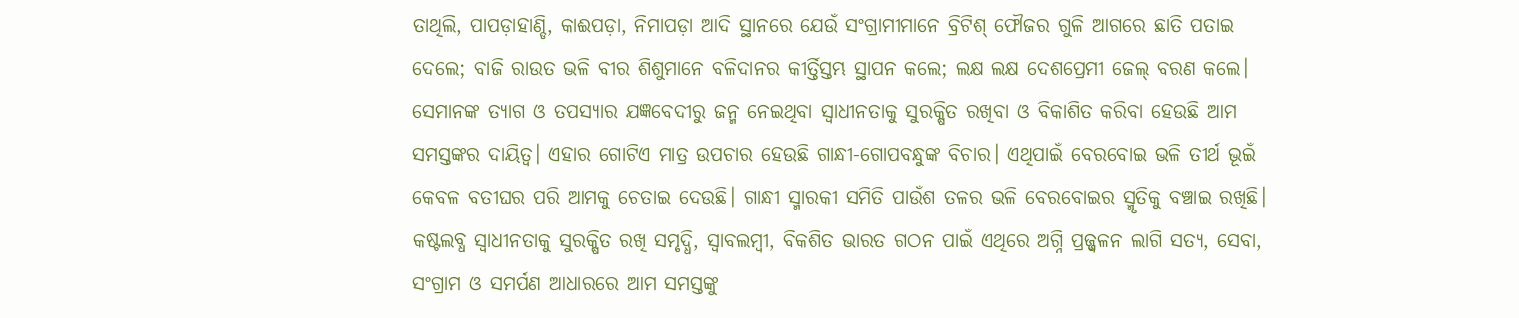ତାଥିଲି, ପାପଡ଼ାହାଣ୍ଡି, କାଈପଡ଼ା, ନିମାପଡ଼ା ଆଦି ସ୍ଥାନରେ ଯେଉଁ ସଂଗ୍ରାମୀମାନେ ବ୍ରିଟିଶ୍‌‌ ଫୌଜର ଗୁଳି ଆଗରେ ଛାତି ପତାଇ ଦେଲେ; ବାଜି ରାଉତ ଭଳି ବୀର ଶିଶୁମାନେ ବଳିଦାନର କୀର୍ତ୍ତିସ୍ତମ୍ଭ ସ୍ଥାପନ କଲେ; ଲକ୍ଷ ଲକ୍ଷ ଦେଶପ୍ରେମୀ ଜେଲ୍‌‌ ବରଣ କଲେ। ସେମାନଙ୍କ ତ୍ୟାଗ ଓ ତପସ୍ୟାର ଯଜ୍ଞବେଦୀରୁ ଜନ୍ମ ନେଇଥିବା ସ୍ୱାଧୀନତାକୁ ସୁରକ୍ଷିତ ରଖିବା ଓ ବିକାଶିତ କରିବା ହେଉଛି ଆମ ସମସ୍ତଙ୍କର ଦାୟିତ୍ୱ। ଏହାର ଗୋଟିଏ ମାତ୍ର ଉପଚାର ହେଉଛି ଗାନ୍ଧୀ-ଗୋପବନ୍ଧୁଙ୍କ ବିଚାର। ଏଥିପାଇଁ ବେରବୋଇ ଭଳି ତୀର୍ଥ ଭୂଇଁ କେବଳ ବତୀଘର ପରି ଆମକୁ ଚେତାଇ ଦେଉଛି। ଗାନ୍ଧୀ ସ୍ମାରକୀ ସମିତି ପାଉଁଶ ତଳର ଭଳି ବେରବୋଇର ସ୍ମୃତିକୁ ବଞ୍ଚାଇ ରଖିଛି। କଷ୍ଟଲବ୍ଧ ସ୍ୱାଧୀନତାକୁ ସୁରକ୍ଷିତ ରଖି ସମୃଦ୍ଧି, ସ୍ୱାବଲମ୍ବୀ, ବିକଶିତ ଭାରତ ଗଠନ ପାଇଁ ଏଥିରେ ଅଗ୍ନି ପ୍ରଜ୍ଜ୍ୱଳନ ଲାଗି ସତ୍ୟ, ସେବା, ସଂଗ୍ରାମ ଓ ସମର୍ପଣ ଆଧାରରେ ଆମ ସମସ୍ତଙ୍କୁ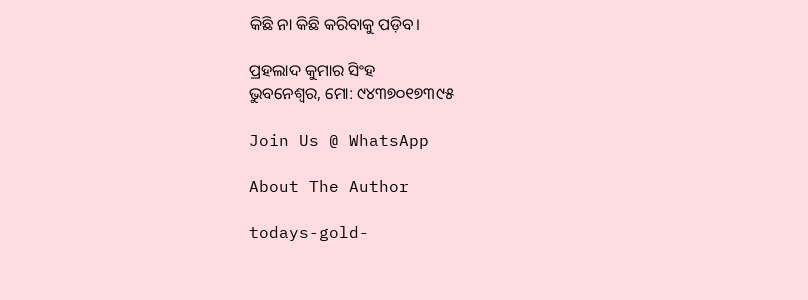କିଛି ନା କିଛି କରିବାକୁ ପଡ଼ିବ।

ପ୍ରହଲାଦ କୁମାର ସିଂହ
ଭୁବନେଶ୍ୱର, ମୋ: ୯୪୩୭୦୧୭୩୯୫

Join Us @ WhatsApp

About The Author

todays-gold-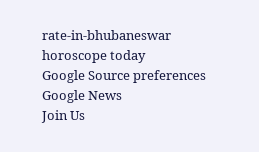rate-in-bhubaneswar
horoscope today
Google Source preferences
Google News
Join Us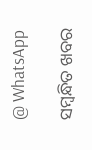@ WhatsApp

ସମ୍ବନ୍ଧିତ ଖବର